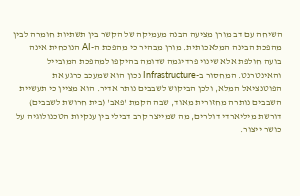השיחה עם דב מורן מציעה הבנה מעמיקה של הקשר בין תשתיות חומרה לבין מהפכת הבינה המלאכותית. מורן מבהיר כי מהפכת ה-AI הנוכחית אינה בועה חולפת אלא שינוי פרדיגמה שדומה בהיקפו למהפכת המובייל והאינטרנט. המחסור ב-Infrastructure נכון הוא שמעכב כרגע את הפוטנציאל המלא, ולכן הביקוש לשבבים נותר אדיר. הוא מציין כי תעשיית השבבים נותרה מחזורית מאוד, שבה הקמת 'פאב' (בית חרושת לשבבים) דורשת מיליארדי דולרים, מה שמייצר קרב דבילי בין ענקיות הטכנולוגיה על כושר ייצור.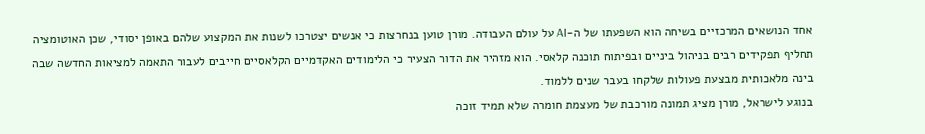אחד הנושאים המרכזיים בשיחה הוא השפעתו של ה-AI על עולם העבודה. מורן טוען בנחרצות כי אנשים יצטרכו לשנות את המקצוע שלהם באופן יסודי, שכן האוטומציה תחליף תפקידים רבים בניהול ביניים ובפיתוח תוכנה קלאסי. הוא מזהיר את הדור הצעיר כי הלימודים האקדמיים הקלאסיים חייבים לעבור התאמה למציאות החדשה שבה בינה מלאכותית מבצעת פעולות שלקחו בעבר שנים ללמוד.
בנוגע לישראל, מורן מציג תמונה מורכבת של מעצמת חומרה שלא תמיד זוכה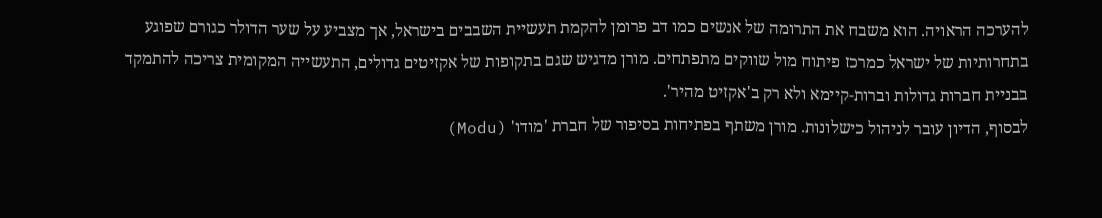להערכה הראויה. הוא משבח את התרומה של אנשים כמו דב פרומן להקמת תעשיית השבבים בישראל, אך מצביע על שער הדולר כגורם שפוגע בתחרותיות של ישראל כמרכז פיתוח מול שווקים מתפתחים. מורן מדגיש שגם בתקופות של אקזיטים גדולים, התעשייה המקומית צריכה להתמקד בבניית חברות גדולות וברות-קיימא ולא רק ב'אקזיט מהיר'.
לבסוף, הדיון עובר לניהול כישלונות. מורן משתף בפתיחות בסיפור של חברת 'מודו' (Modu)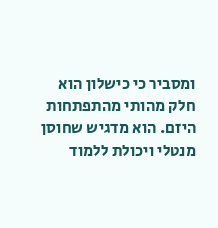ומסביר כי כישלון הוא חלק מהותי מהתפתחות היזם. הוא מדגיש שחוסן מנטלי ויכולת ללמוד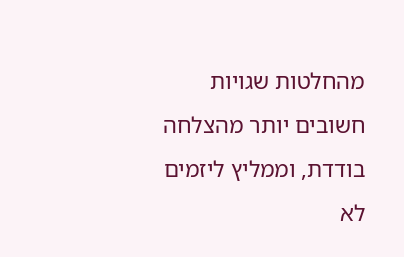מהחלטות שגויות חשובים יותר מהצלחה בודדת, וממליץ ליזמים לא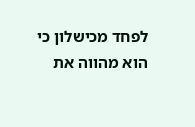לפחד מכישלון כי הוא מהווה את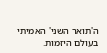ה'תואר השני' האמיתי בעולם היזמות.